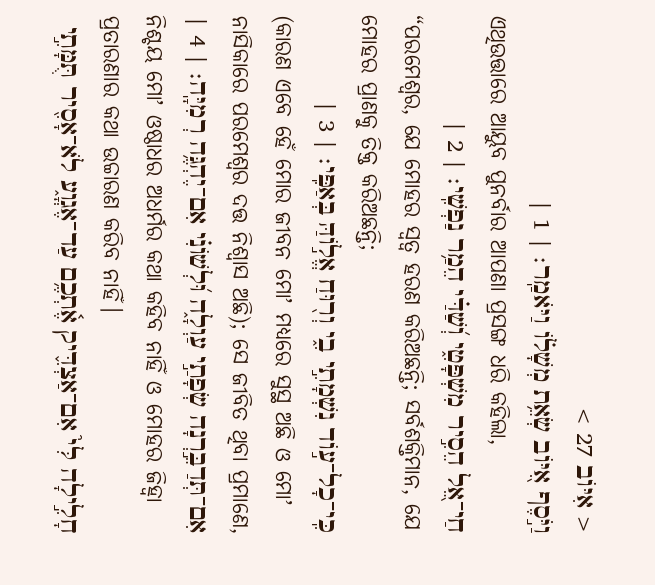< אִיּוֹב 27 >
וַיֹּ֣סֶף אִ֭יּוֹב שְׂאֵ֥ת מְשָׁל֗וֹ וַיֹּאמַֽר׃ | 1 |
ଏଥିଉତ୍ତାରେ ଆୟୁବ ପୁନର୍ବାର ଆପଣା ପ୍ରସଙ୍ଗ ଧରି କହିଲା,
חַי־אֵ֭ל הֵסִ֣יר מִשְׁפָּטִ֑י וְ֝שַׁדַּ֗י הֵמַ֥ר נַפְשִֽׁי׃ | 2 |
“ପରମେଶ୍ୱର, ଯେ ମୋହର ସ୍ୱତ୍ୱ ହରଣ କରିଅଛନ୍ତି; ସର୍ବଶକ୍ତିମାନ, ଯେ ମୋହର ପ୍ରାଣକୁ ତିକ୍ତ କରିଅଛନ୍ତି;
כִּֽי־כָל־ע֣וֹד נִשְׁמָתִ֣י בִ֑י וְר֖וּחַ אֱל֣וֹהַּ בְּאַפִּֽי׃ | 3 |
(କାରଣ ଏବେ ହେଁ ମୋର ଜୀବନ ମୋʼ ମଧ୍ୟରେ ସୁସ୍ଥ ଅଛି ଓ ମୋʼ ନାସିକାରେ ପରମେଶ୍ୱର ଦତ୍ତ ନିଶ୍ୱାସ ଅଛି); ସେ ଜୀବିତ ଥିବା ପ୍ରମାଣେ,
אִם־תְּדַבֵּ֣רְנָה שְׂפָתַ֣י עַוְלָ֑ה וּ֝לְשׁוֹנִ֗י אִם־יֶהְגֶּ֥ה רְמִיָּֽה׃ | 4 |
ନିଶ୍ଚୟ ମୋʼ ଓଷ୍ଠାଧର ଅଧର୍ମର କଥା କହିବ ନାହିଁ ଓ ମୋହର ଜିହ୍ୱା ପ୍ରତାରଣାର କଥା ଉଚ୍ଚାରଣ କରିବ ନାହିଁ।
חָלִ֣ילָה לִּי֮ אִם־אַצְדִּ֪יק אֶ֫תְכֶ֥ם עַד־אֶגְוָ֑ע לֹא־אָסִ֖יר תֻּמָּתִ֣י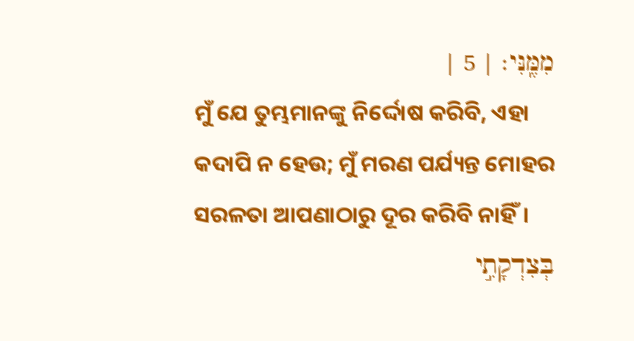מִמֶּֽנִּי׃ | 5 |
ମୁଁ ଯେ ତୁମ୍ଭମାନଙ୍କୁ ନିର୍ଦ୍ଦୋଷ କରିବି, ଏହା କଦାପି ନ ହେଉ; ମୁଁ ମରଣ ପର୍ଯ୍ୟନ୍ତ ମୋହର ସରଳତା ଆପଣାଠାରୁ ଦୂର କରିବି ନାହିଁ।
בְּצִדְקָתִ֣י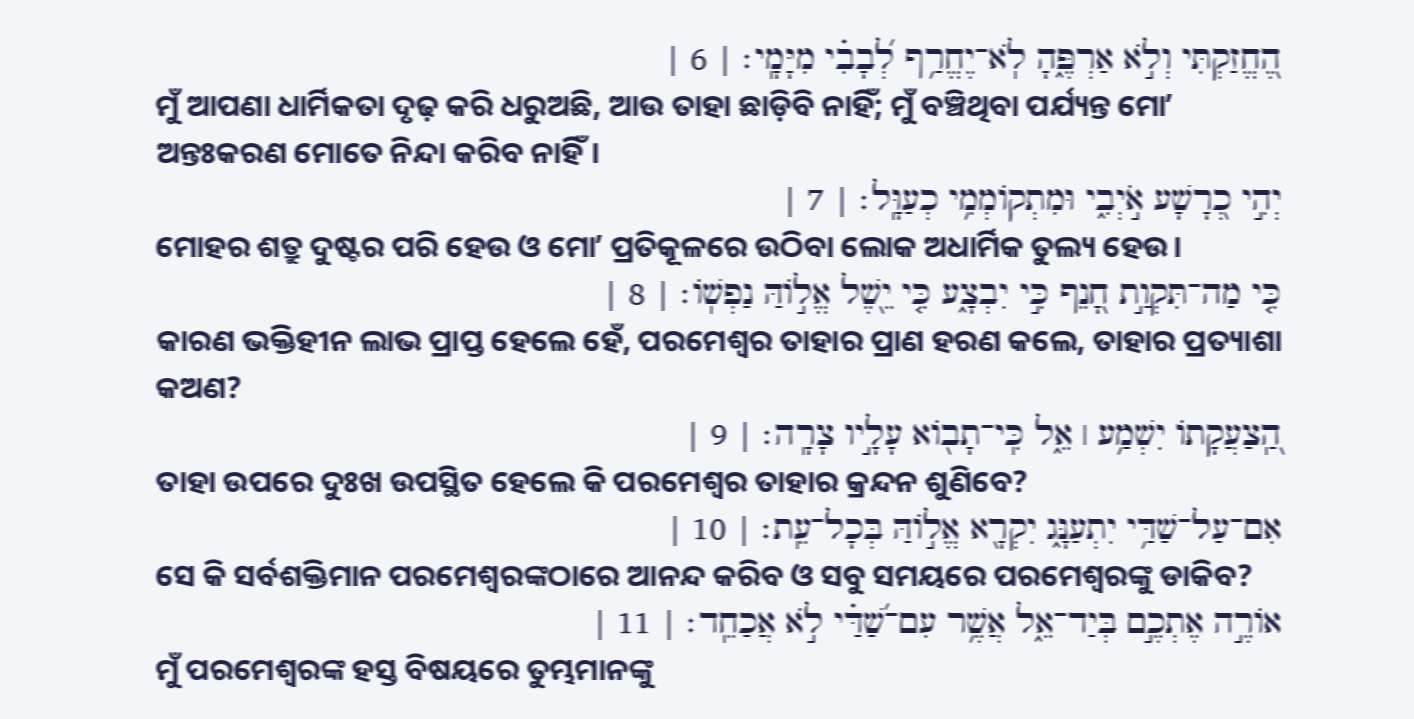הֶ֭חֱזַקְתִּי וְלֹ֣א אַרְפֶּ֑הָ לֹֽא־יֶחֱרַ֥ף לְ֝בָבִ֗י מִיָּמָֽי׃ | 6 |
ମୁଁ ଆପଣା ଧାର୍ମିକତା ଦୃଢ଼ କରି ଧରୁଅଛି, ଆଉ ତାହା ଛାଡ଼ିବି ନାହିଁ; ମୁଁ ବଞ୍ଚିଥିବା ପର୍ଯ୍ୟନ୍ତ ମୋʼ ଅନ୍ତଃକରଣ ମୋତେ ନିନ୍ଦା କରିବ ନାହିଁ।
יְהִ֣י כְ֭רָשָׁע אֹ֣יְבִ֑י וּמִתְקוֹמְמִ֥י כְעַוָּֽל׃ | 7 |
ମୋହର ଶତ୍ରୁ ଦୁଷ୍ଟର ପରି ହେଉ ଓ ମୋʼ ପ୍ରତିକୂଳରେ ଉଠିବା ଲୋକ ଅଧାର୍ମିକ ତୁଲ୍ୟ ହେଉ।
כִּ֤י מַה־תִּקְוַ֣ת חָ֭נֵף כִּ֣י יִבְצָ֑ע כִּ֤י יֵ֖שֶׁל אֱל֣וֹהַּ נַפְשֽׁוֹ׃ | 8 |
କାରଣ ଭକ୍ତିହୀନ ଲାଭ ପ୍ରାପ୍ତ ହେଲେ ହେଁ, ପରମେଶ୍ୱର ତାହାର ପ୍ରାଣ ହରଣ କଲେ, ତାହାର ପ୍ରତ୍ୟାଶା କଅଣ?
הַֽ֭צַעֲקָתוֹ יִשְׁמַ֥ע ׀ אֵ֑ל כִּֽי־תָב֖וֹא עָלָ֣יו צָרָֽה׃ | 9 |
ତାହା ଉପରେ ଦୁଃଖ ଉପସ୍ଥିତ ହେଲେ କି ପରମେଶ୍ୱର ତାହାର କ୍ରନ୍ଦନ ଶୁଣିବେ?
אִם־עַל־שַׁדַּ֥י יִתְעַנָּ֑ג יִקְרָ֖א אֱל֣וֹהַּ בְּכָל־עֵֽת׃ | 10 |
ସେ କି ସର୍ବଶକ୍ତିମାନ ପରମେଶ୍ୱରଙ୍କଠାରେ ଆନନ୍ଦ କରିବ ଓ ସବୁ ସମୟରେ ପରମେଶ୍ୱରଙ୍କୁ ଡାକିବ?
אוֹרֶ֣ה אֶתְכֶ֣ם בְּיַד־אֵ֑ל אֲשֶׁ֥ר עִם־שַׁ֝דַּ֗י לֹ֣א אֲכַחֵֽד׃ | 11 |
ମୁଁ ପରମେଶ୍ୱରଙ୍କ ହସ୍ତ ବିଷୟରେ ତୁମ୍ଭମାନଙ୍କୁ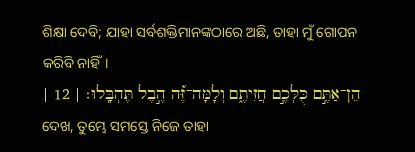ଶିକ୍ଷା ଦେବି; ଯାହା ସର୍ବଶକ୍ତିମାନଙ୍କଠାରେ ଅଛି, ତାହା ମୁଁ ଗୋପନ କରିବି ନାହିଁ।
הֵן־אַתֶּ֣ם כֻּלְּכֶ֣ם חֲזִיתֶ֑ם וְלָמָּה־זֶּ֝֗ה הֶ֣בֶל תֶּהְבָּֽלוּ׃ | 12 |
ଦେଖ, ତୁମ୍ଭେ ସମସ୍ତେ ନିଜେ ତାହା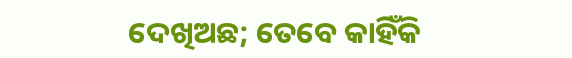ଦେଖିଅଛ; ତେବେ କାହିଁକି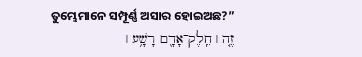ତୁମ୍ଭେମାନେ ସମ୍ପୂର୍ଣ୍ଣ ଅସାର ହୋଇଅଛ?”
זֶ֤ה ׀ חֵֽלֶק־אָדָ֖ם רָשָׁ֥ע ׀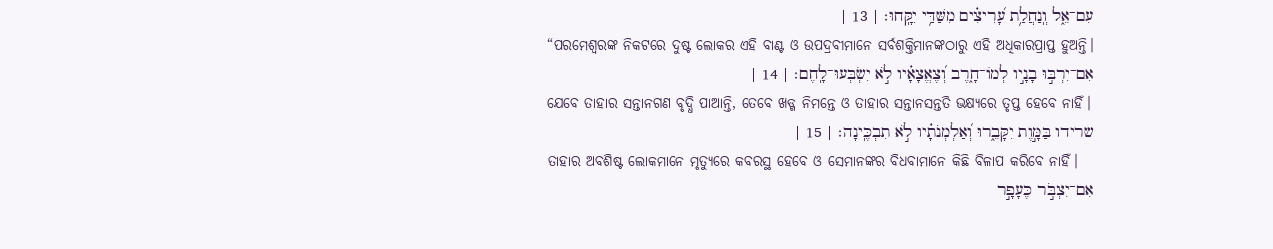עִם־אֵ֑ל וְֽנַחֲלַ֥ת עָ֝רִיצִ֗ים מִשַּׁדַּ֥י יִקָּֽחוּ׃ | 13 |
“ପରମେଶ୍ୱରଙ୍କ ନିକଟରେ ଦୁଷ୍ଟ ଲୋକର ଏହି ବାଣ୍ଟ ଓ ଉପଦ୍ରବୀମାନେ ସର୍ବଶକ୍ତିମାନଙ୍କଠାରୁ ଏହି ଅଧିକାରପ୍ରାପ୍ତ ହୁଅନ୍ତି।
אִם־יִרְבּ֣וּ בָנָ֣יו לְמוֹ־חָ֑רֶב וְ֝צֶאֱצָאָ֗יו לֹ֣א יִשְׂבְּעוּ־לָֽחֶם׃ | 14 |
ଯେବେ ତାହାର ସନ୍ତାନଗଣ ବୃଦ୍ଧି ପାଆନ୍ତି, ତେବେ ଖଡ୍ଗ ନିମନ୍ତେ ଓ ତାହାର ସନ୍ତାନସନ୍ତତି ଭକ୍ଷ୍ୟରେ ତୃପ୍ତ ହେବେ ନାହିଁ।
שרידו בַּמָּ֣וֶת יִקָּבֵ֑רוּ וְ֝אַלְמְנֹתָ֗יו לֹ֣א תִבְכֶּֽינָה׃ | 15 |
ତାହାର ଅବଶିଷ୍ଟ ଲୋକମାନେ ମୃତ୍ୟୁରେ କବରସ୍ଥ ହେବେ ଓ ସେମାନଙ୍କର ବିଧବାମାନେ କିଛି ବିଳାପ କରିବେ ନାହିଁ।
אִם־יִצְבֹּ֣ר כֶּעָפָ֣ר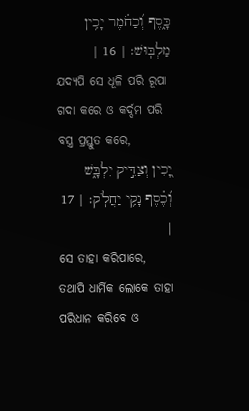כָּ֑סֶף וְ֝כַחֹ֗מֶר יָכִ֥ין מַלְבּֽוּשׁ׃ | 16 |
ଯଦ୍ୟପି ସେ ଧୂଳି ପରି ରୂପା ଗଦା କରେ ଓ କର୍ଦ୍ଦମ ପରି ବସ୍ତ୍ର ପ୍ରସ୍ତୁତ କରେ,
יָ֭כִין וְצַדִּ֣יק יִלְבָּ֑שׁ וְ֝כֶ֗סֶף נָקִ֥י יַחֲלֹֽק׃ | 17 |
ସେ ତାହା କରିପାରେ, ତଥାପି ଧାର୍ମିକ ଲୋକେ ତାହା ପରିଧାନ କରିବେ ଓ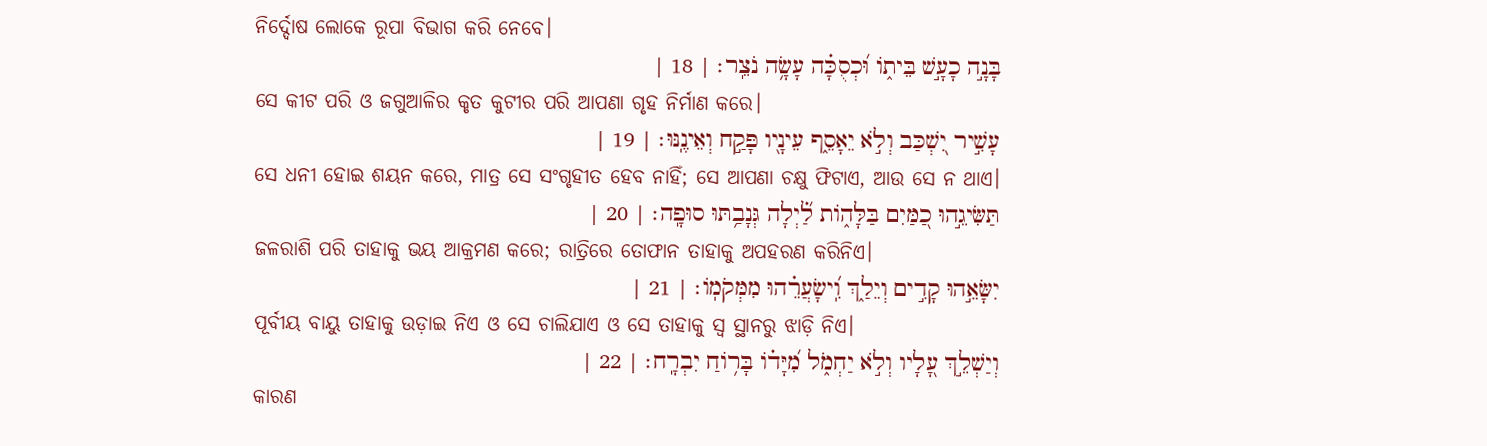ନିର୍ଦ୍ଦୋଷ ଲୋକେ ରୂପା ବିଭାଗ କରି ନେବେ।
בָּנָ֣ה כָעָ֣שׁ בֵּית֑וֹ וּ֝כְסֻכָּ֗ה עָשָׂ֥ה נֹצֵֽר׃ | 18 |
ସେ କୀଟ ପରି ଓ ଜଗୁଆଳିର କୃତ କୁଟୀର ପରି ଆପଣା ଗୃହ ନିର୍ମାଣ କରେ।
עָשִׁ֣יר יִ֭שְׁכַּב וְלֹ֣א יֵאָסֵ֑ף עֵינָ֖יו פָּקַ֣ח וְאֵינֶֽנּוּ׃ | 19 |
ସେ ଧନୀ ହୋଇ ଶୟନ କରେ, ମାତ୍ର ସେ ସଂଗୃହୀତ ହେବ ନାହିଁ; ସେ ଆପଣା ଚକ୍ଷୁ ଫିଟାଏ, ଆଉ ସେ ନ ଥାଏ।
תַּשִּׂיגֵ֣הוּ כַ֭מַּיִם בַּלָּה֑וֹת לַ֝֗יְלָה גְּנָבַ֥תּוּ סוּפָֽה׃ | 20 |
ଜଳରାଶି ପରି ତାହାକୁ ଭୟ ଆକ୍ରମଣ କରେ; ରାତ୍ରିରେ ତୋଫାନ ତାହାକୁ ଅପହରଣ କରିନିଏ।
יִשָּׂאֵ֣הוּ קָדִ֣ים וְיֵלַ֑ךְ וִֽ֝ישָׂעֲרֵ֗הוּ מִמְּקֹמֽוֹ׃ | 21 |
ପୂର୍ବୀୟ ବାୟୁ ତାହାକୁ ଉଡ଼ାଇ ନିଏ ଓ ସେ ଚାଲିଯାଏ ଓ ସେ ତାହାକୁ ସ୍ୱ ସ୍ଥାନରୁ ଝାଡ଼ି ନିଏ।
וְיַשְׁלֵ֣ךְ עָ֭לָיו וְלֹ֣א יַחְמֹ֑ל מִ֝יָּד֗וֹ בָּר֥וֹחַ יִבְרָֽח׃ | 22 |
କାରଣ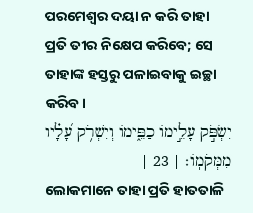ପରମେଶ୍ୱର ଦୟା ନ କରି ତାହା ପ୍ରତି ତୀର ନିକ୍ଷେପ କରିବେ; ସେ ତାହାଙ୍କ ହସ୍ତରୁ ପଳାଇବାକୁ ଇଚ୍ଛା କରିବ।
יִשְׂפֹּ֣ק עָלֵ֣ימוֹ כַפֵּ֑ימוֹ וְיִשְׁרֹ֥ק עָ֝לָ֗יו מִמְּקֹמֽוֹ׃ | 23 |
ଲୋକମାନେ ତାହା ପ୍ରତି ହାତତାଳି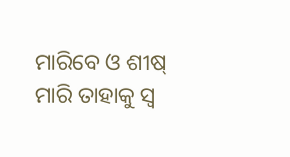ମାରିବେ ଓ ଶୀଷ୍ ମାରି ତାହାକୁ ସ୍ୱ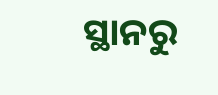ସ୍ଥାନରୁ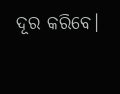ଦୂର କରିବେ।